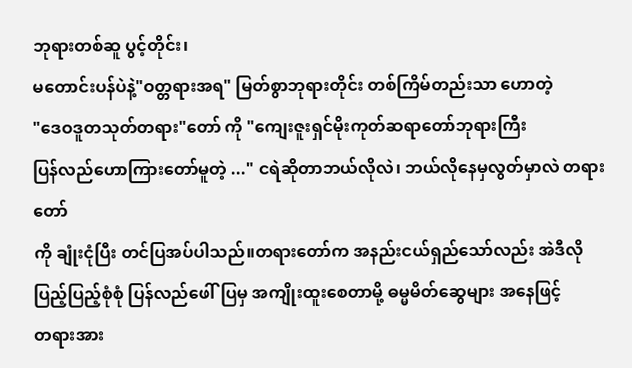ဘုရားတစ်ဆူ ပွင့်တိုင်း၊
မတောင်းပန်ပဲနဲ့"ဝတ္တရားအရ" မြတ်စွာဘုရားတိုင်း တစ်ကြိမ်တည်းသာ ဟောတဲ့
"ဒေဝဒူတသုတ်တရား"တော် ကို "ကျေးဇူးရှင်မိုးကုတ်ဆရာတော်ဘုရားကြီး
ပြန်လည်ဟောကြားတော်မူတဲ့ ..." ငရဲဆိုတာဘယ်လိုလဲ၊ ဘယ်လိုနေမှလွတ်မှာလဲ တရားတော်
ကို ချုံးငုံပြီး တင်ပြအပ်ပါသည်။တရားတော်က အနည်းငယ်ရှည်သော်လည်း အဲဒီလို
ပြည့်ပြည့်စုံစုံ ပြန်လည်ဖေါ်ပြမှ အကျိုးထူးစေတာမို့ ဓမ္မမိတ်ဆွေများ အနေဖြင့်
တရားအား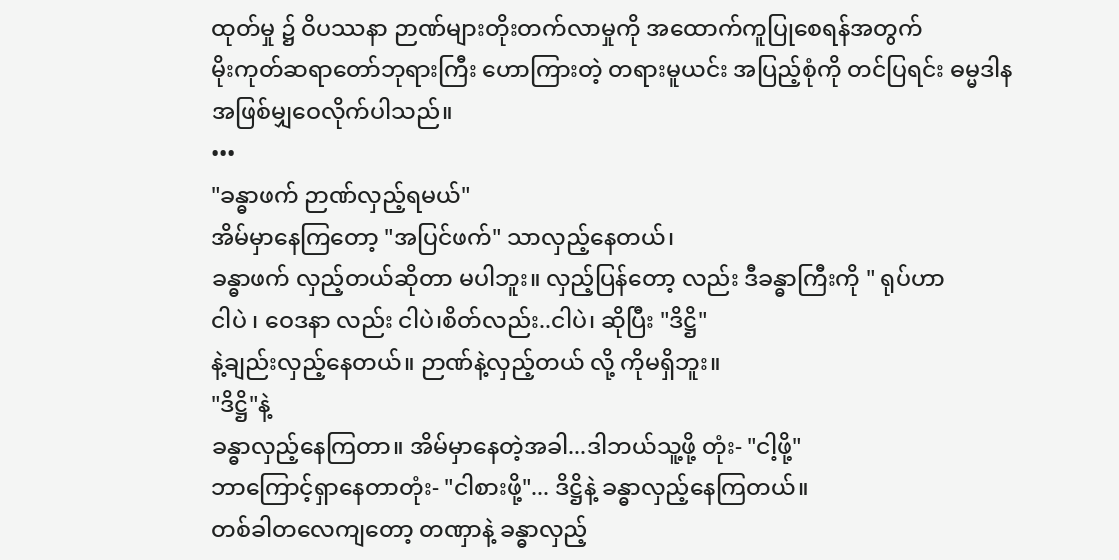ထုတ်မှု ၌ ဝိပဿနာ ဉာဏ်များတိုးတက်လာမှုကို အထောက်ကူပြုစေရန်အတွက်
မိုးကုတ်ဆရာတော်ဘုရားကြီး ဟောကြားတဲ့ တရားမူယင်း အပြည့်စုံကို တင်ပြရင်း ဓမ္မဒါန
အဖြစ်မျှဝေလိုက်ပါသည်။
•••
"ခန္ဓာဖက် ဉာဏ်လှည့်ရမယ်"
အိမ်မှာနေကြတော့ "အပြင်ဖက်" သာလှည့်နေတယ်၊
ခန္ဓာဖက် လှည့်တယ်ဆိုတာ မပါဘူး။ လှည့်ပြန်တော့ လည်း ဒီခန္ဓာကြီးကို " ရုပ်ဟာ
ငါပဲ ၊ ဝေဒနာ လည်း ငါပဲ၊စိတ်လည်း..ငါပဲ၊ ဆိုပြီး "ဒိဋ္ဌိ"
နဲ့ချည်းလှည့်နေတယ်။ ဉာဏ်နဲ့လှည့်တယ် လို့ ကိုမရှိဘူး။
"ဒိဋ္ဌိ"နဲ့
ခန္ဓာလှည့်နေကြတာ။ အိမ်မှာနေတဲ့အခါ...ဒါဘယ်သူ့ဖို့ တုံး- "ငါ့ဖို့"
ဘာကြောင့်ရှာနေတာတုံး- "ငါစားဖို့"... ဒိဋ္ဌိနဲ့ ခန္ဓာလှည့်နေကြတယ်။
တစ်ခါတလေကျတော့ တဏှာနဲ့ ခန္ဓာလှည့်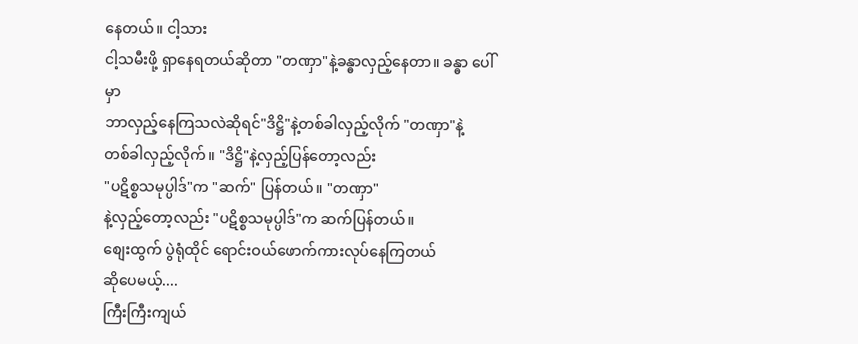နေတယ်။ ငါ့သား
ငါ့သမီးဖို့ ရှာနေရတယ်ဆိုတာ "တဏှာ"နဲ့ခန္ဓာလှည့်နေတာ။ ခန္ဓာ ပေါ်မှာ
ဘာလှည့်နေကြသလဲဆိုရင်"ဒိဋ္ဌိ"နဲ့တစ်ခါလှည့်လိုက် "တဏှာ"နဲ့
တစ်ခါလှည့်လိုက်။ "ဒိဋ္ဌိ"နဲ့လှည့်ပြန်တော့လည်း
"ပဋိစ္စသမုပ္ပါဒ်"က "ဆက်" ပြန်တယ်။ "တဏှာ"
နဲ့လှည့်တော့လည်း "ပဋိစ္စသမုပ္ပါဒ်"က ဆက်ပြန်တယ်။
စျေးထွက် ပွဲရုံထိုင် ရောင်းဝယ်ဖောက်ကားလုပ်နေကြတယ်
ဆိုပေမယ့်....
ကြီးကြီးကျယ်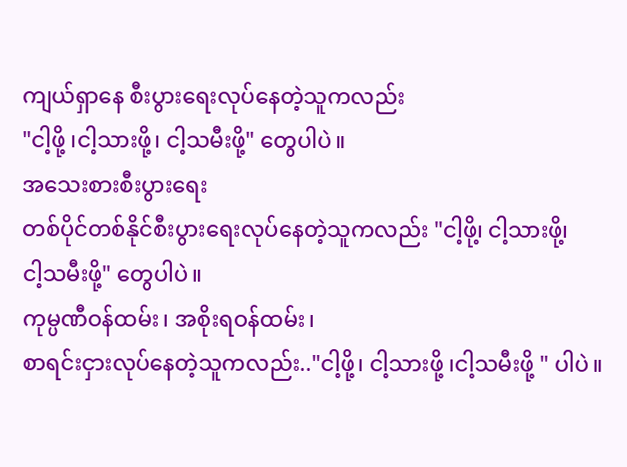ကျယ်ရှာနေ စီးပွားရေးလုပ်နေတဲ့သူကလည်း
"ငါ့ဖို့ ၊ငါ့သားဖို့၊ ငါ့သမီးဖို့" တွေပါပဲ။
အသေးစားစီးပွားရေး
တစ်ပိုင်တစ်နိုင်စီးပွားရေးလုပ်နေတဲ့သူကလည်း "ငါ့ဖို၊့ ငါ့သားဖို၊့
ငါ့သမီးဖို့" တွေပါပဲ။
ကုမ္ပဏီဝန်ထမ်း၊ အစိုးရဝန်ထမ်း၊
စာရင်းငှားလုပ်နေတဲ့သူကလည်း.."ငါ့ဖို့၊ ငါ့သားဖို့ ၊ငါ့သမီးဖို့ " ပါပဲ။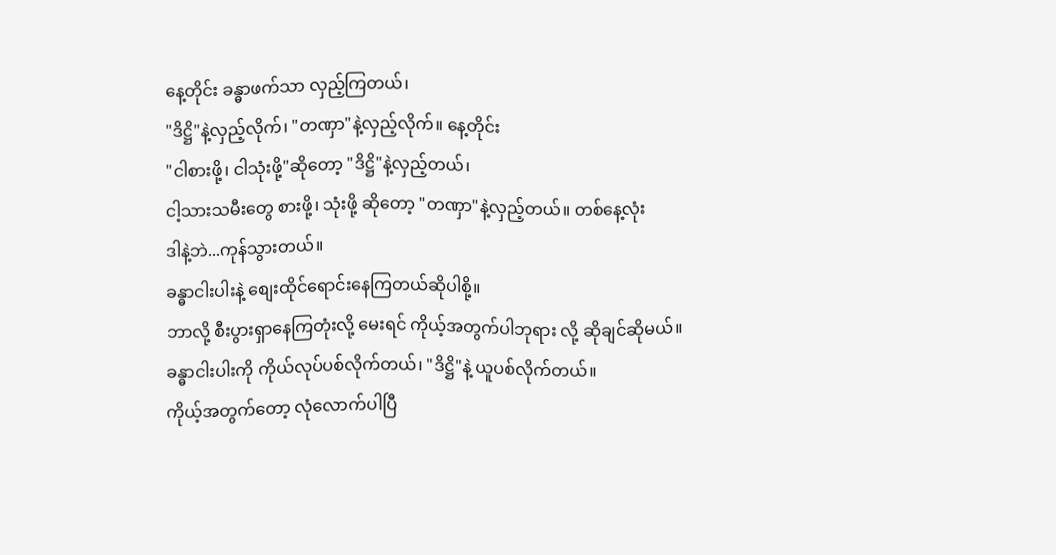နေ့တိုင်း ခန္ဓာဖက်သာ လှည့်ကြတယ်၊
"ဒိဋ္ဌိ"နဲ့လှည့်လိုက်၊ "တဏှာ"နဲ့လှည့်လိုက်။ နေ့တိုင်း
"ငါစားဖို့၊ ငါသုံးဖို့"ဆိုတော့ "ဒိဋ္ဌိ"နဲ့လှည့်တယ်၊
ငါ့သားသမီးတွေ စားဖို့၊ သုံးဖို့ ဆိုတော့ "တဏှာ"နဲ့လှည့်တယ်။ တစ်နေ့လုံး
ဒါနဲ့ဘဲ...ကုန်သွားတယ်။
ခန္ဓာငါးပါးနဲ့ စျေးထိုင်ရောင်းနေကြတယ်ဆိုပါစို့။
ဘာလို့ စီးပွားရှာနေကြတုံးလို့ မေးရင် ကိုယ့်အတွက်ပါဘုရား လို့ ဆိုချင်ဆိုမယ်။
ခန္ဓာငါးပါးကို ကိုယ်လုပ်ပစ်လိုက်တယ်၊ "ဒိဋ္ဌိ"နဲ့ ယူပစ်လိုက်တယ်။
ကိုယ့်အတွက်တော့ လုံလောက်ပါပြီ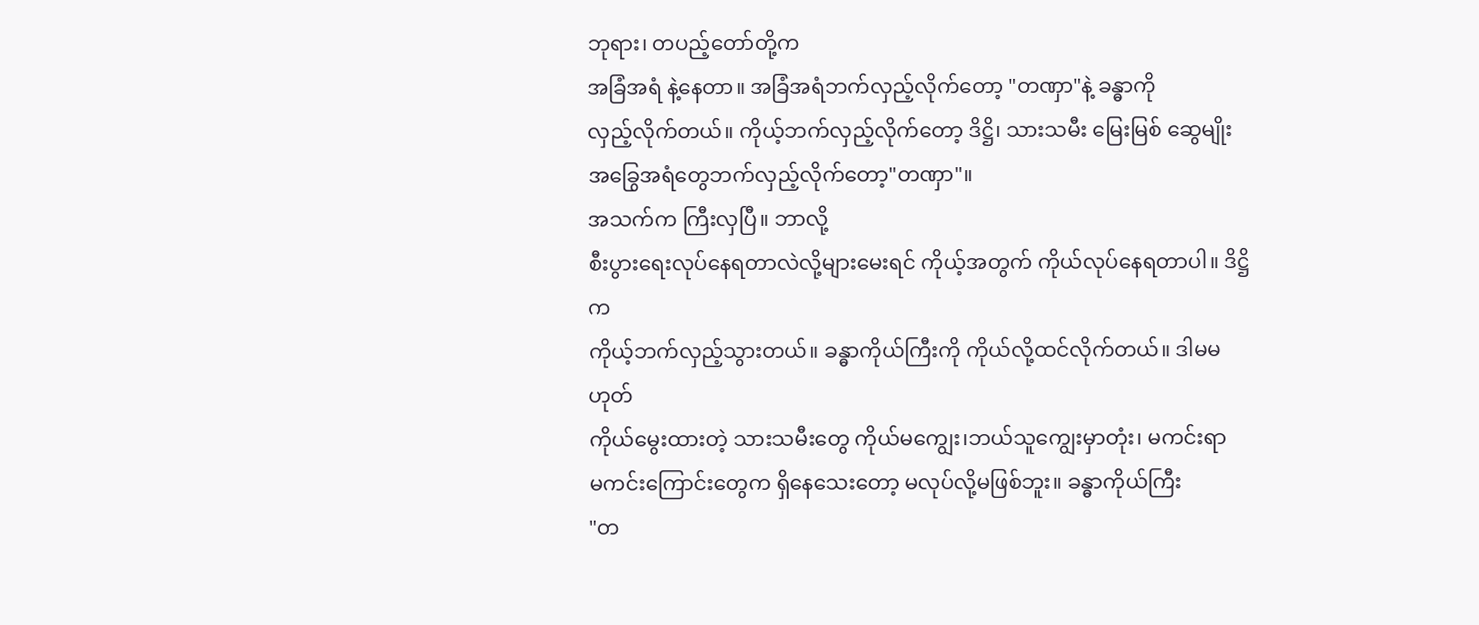ဘုရား၊ တပည့်တော်တို့က
အခြံအရံ နဲ့နေတာ။ အခြံအရံဘက်လှည့်လိုက်တော့ "တဏှာ"နဲ့ ခန္ဓာကို
လှည့်လိုက်တယ်။ ကိုယ့်ဘက်လှည့်လိုက်တော့ ဒိဋ္ဌိ၊ သားသမီး မြေးမြစ် ဆွေမျိုး
အခြွေအရံတွေဘက်လှည့်လိုက်တော့"တဏှာ"။
အသက်က ကြီးလှပြီ။ ဘာလို့
စီးပွားရေးလုပ်နေရတာလဲလို့များမေးရင် ကိုယ့်အတွက် ကိုယ်လုပ်နေရတာပါ။ ဒိဋ္ဌိက
ကိုယ့်ဘက်လှည့်သွားတယ်။ ခန္ဓာကိုယ်ကြီးကို ကိုယ်လို့ထင်လိုက်တယ်။ ဒါမမဟုတ်
ကိုယ်မွေးထားတဲ့ သားသမီးတွေ ကိုယ်မကျွေး၊ဘယ်သူကျွေးမှာတုံး၊ မကင်းရာ
မကင်းကြောင်းတွေက ရှိနေသေးတော့ မလုပ်လို့မဖြစ်ဘူး။ ခန္ဓာကိုယ်ကြီး
"တ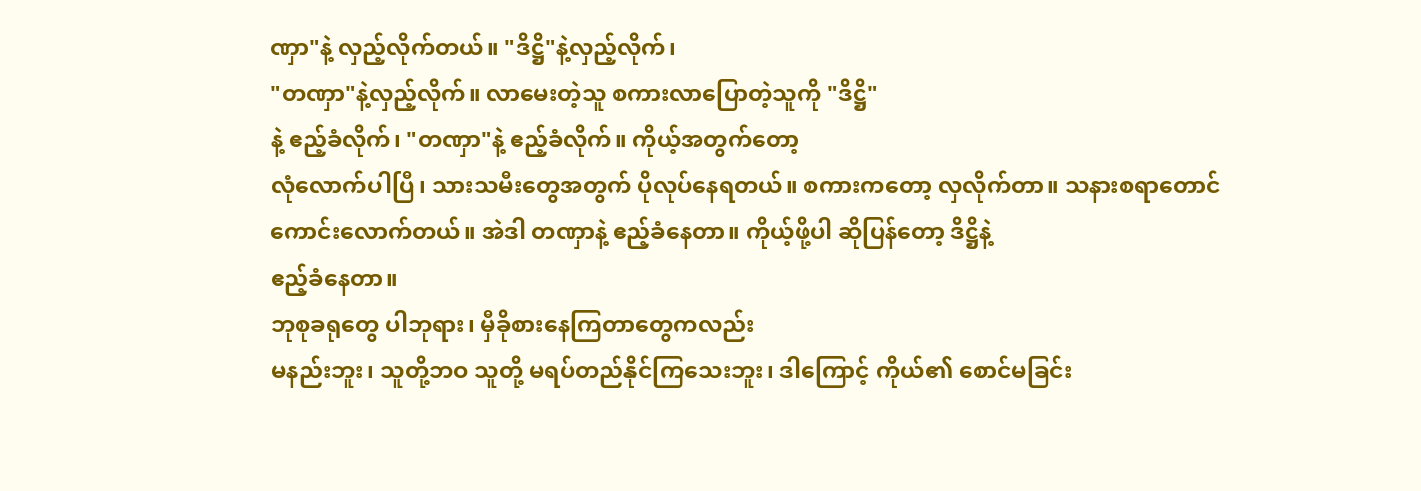ဏှာ"နဲ့ လှည့်လိုက်တယ်။ "ဒိဋ္ဌိ"နဲ့လှည့်လိုက်၊
"တဏှာ"နဲ့လှည့်လိုက်။ လာမေးတဲ့သူ စကားလာပြောတဲ့သူကို "ဒိဋ္ဌိ"
နဲ့ ဧည့်ခံလိုက်၊ "တဏှာ"နဲ့ ဧည့်ခံလိုက်။ ကိုယ့်အတွက်တော့
လုံလောက်ပါပြီ၊ သားသမီးတွေအတွက် ပိုလုပ်နေရတယ်။ စကားကတော့ လှလိုက်တာ။ သနားစရာတောင်
ကောင်းလောက်တယ်။ အဲဒါ တဏှာနဲ့ ဧည့်ခံနေတာ။ ကိုယ့်ဖို့ပါ ဆိုပြန်တော့ ဒိဋ္ဌိနဲ့
ဧည့်ခံနေတာ။
ဘုစုခရုတွေ ပါဘုရား၊ မှီခိုစားနေကြတာတွေကလည်း
မနည်းဘူး၊ သူတို့ဘဝ သူတို့ မရပ်တည်နိုင်ကြသေးဘူး၊ ဒါကြောင့် ကိုယ်၏ စောင်မခြင်း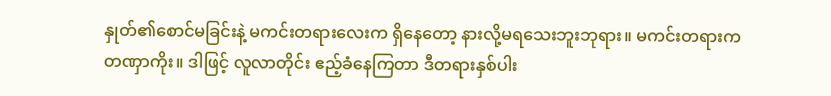နှုတ်၏စောင်မခြင်းနဲ့ မကင်းတရားလေးက ရှိနေတော့ နားလို့မရသေးဘူးဘုရား။ မကင်းတရားက
တဏှာကိုး။ ဒါဖြင့် လူလာတိုင်း ဧည့်ခံနေကြတာ ဒီတရားနှစ်ပါး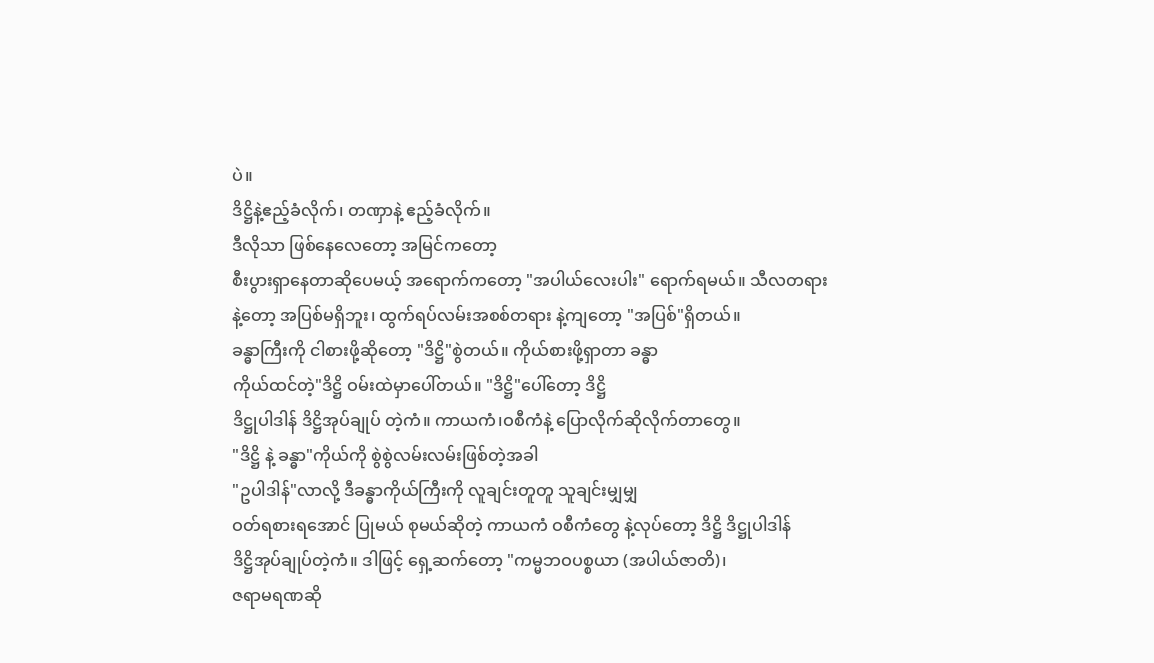ပဲ။
ဒိဋ္ဌိနဲ့ဧည့်ခံလိုက်၊ တဏှာနဲ့ ဧည့်ခံလိုက်။
ဒီလိုသာ ဖြစ်နေလေတော့ အမြင်ကတော့
စီးပွားရှာနေတာဆိုပေမယ့် အရောက်ကတော့ "အပါယ်လေးပါး" ရောက်ရမယ်။ သီလတရား
နဲ့တော့ အပြစ်မရှိဘူး၊ ထွက်ရပ်လမ်းအစစ်တရား နဲ့ကျတော့ "အပြစ်"ရှိတယ်။
ခန္ဓာကြီးကို ငါစားဖို့ဆိုတော့ "ဒိဋ္ဌိ"စွဲတယ်။ ကိုယ်စားဖို့ရှာတာ ခန္ဓာ
ကိုယ်ထင်တဲ့"ဒိဋ္ဌိ ဝမ်းထဲမှာပေါ်တယ်။ "ဒိဋ္ဌိ"ပေါ်တော့ ဒိဋ္ဌိ
ဒိဋ္ဌုပါဒါန် ဒိဋ္ဌိအုပ်ချုပ် တဲ့ကံ။ ကာယကံ၊ဝစီကံနဲ့ ပြောလိုက်ဆိုလိုက်တာတွေ။
"ဒိဋ္ဌိ နဲ့ ခန္ဓာ"ကိုယ်ကို စွဲစွဲလမ်းလမ်းဖြစ်တဲ့အခါ
"ဥပါဒါန်"လာလို့ ဒီခန္ဓာကိုယ်ကြီးကို လူချင်းတူတူ သူချင်းမျှမျှ
ဝတ်ရစားရအောင် ပြုမယ် စုမယ်ဆိုတဲ့ ကာယကံ ဝစီကံတွေ နဲ့လုပ်တော့ ဒိဋ္ဌိ ဒိဋ္ဌုပါဒါန်
ဒိဋ္ဌိအုပ်ချုပ်တဲ့ကံ။ ဒါဖြင့် ရှေ့ဆက်တော့ "ကမ္မဘဝပစ္စယာ (အပါယ်ဇာတိ)၊
ဇရာမရဏဆို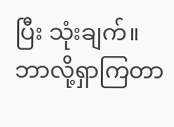ပြီး သုံးချက်။
ဘာလို့ရှာကြတာ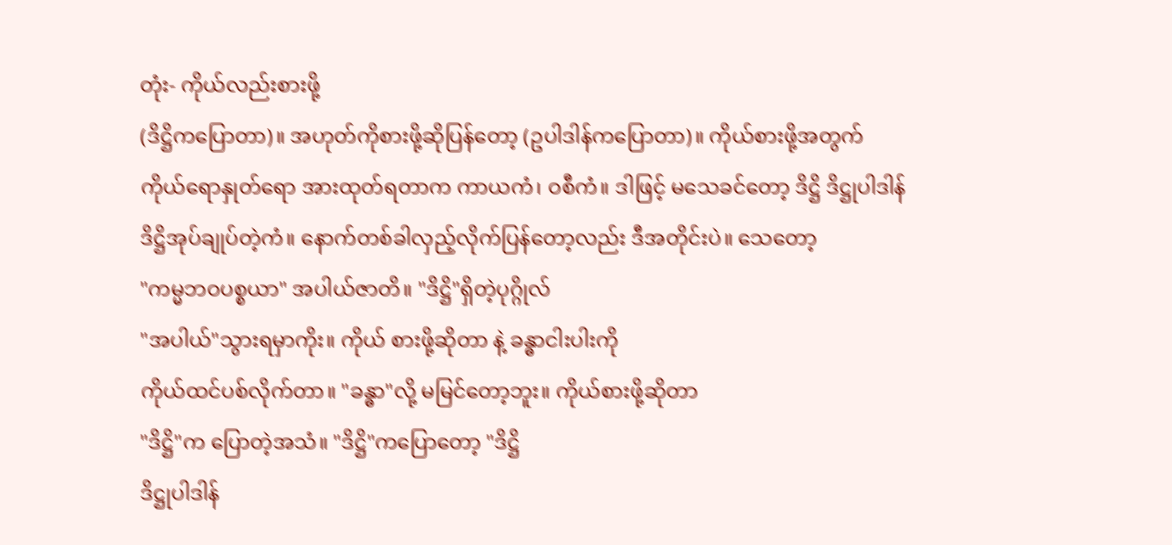တုံး- ကိုယ်လည်းစားဖို့
(ဒိဋ္ဌိကပြောတာ)။ အဟုတ်ကိုစားဖို့ဆိုပြန်တော့ (ဥပါဒါန်ကပြောတာ)။ ကိုယ်စားဖို့အတွက်
ကိုယ်ရောနှုတ်ရော အားထုတ်ရတာက ကာယကံ၊ ဝစီကံ။ ဒါဖြင့် မသေခင်တော့ ဒိဋ္ဌိ ဒိဋ္ဌုပါဒါန်
ဒိဋ္ဌိအုပ်ချုပ်တဲ့ကံ။ နောက်တစ်ခါလှည့်လိုက်ပြန်တော့လည်း ဒီအတိုင်းပဲ။ သေတော့
"ကမ္မဘဝပစ္စယာ" အပါယ်ဇာတိ။ "ဒိဋ္ဌိ"ရှိတဲ့ပုဂ္ဂိုလ်
"အပါယ်"သွားရမှာကိုး။ ကိုယ် စားဖို့ဆိုတာ နဲ့ ခန္ဓာငါးပါးကို
ကိုယ်ထင်ပစ်လိုက်တာ။ "ခန္ဓာ"လို့ မမြင်တော့ဘူး။ ကိုယ်စားဖို့ဆိုတာ
"ဒိဋ္ဌိ"က ပြောတဲ့အသံ။ "ဒိဋ္ဌိ"ကပြောတော့ "ဒိဋ္ဌိ
ဒိဋ္ဌုပါဒါန်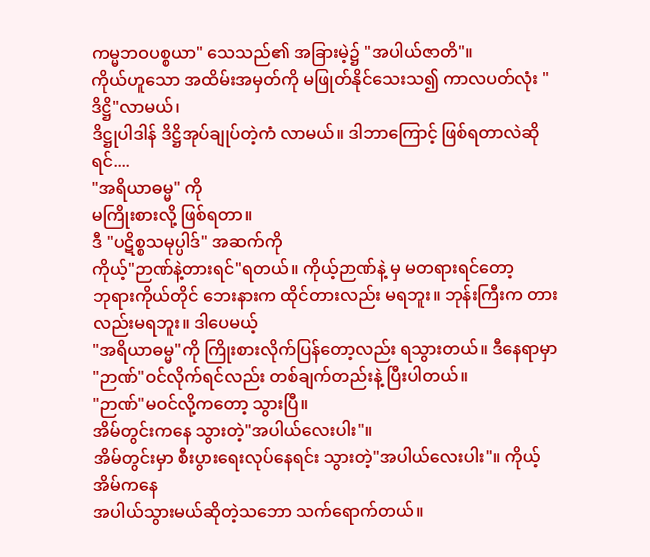ကမ္မဘဝပစ္စယာ" သေသည်၏ အခြားမဲ့၌ "အပါယ်ဇာတိ"။
ကိုယ်ဟူသော အထိမ်းအမှတ်ကို မဖြုတ်နိုင်သေးသ၍ ကာလပတ်လုံး "ဒိဋ္ဌိ"လာမယ်၊
ဒိဋ္ဌုပါဒါန် ဒိဋ္ဌိအုပ်ချုပ်တဲ့ကံ လာမယ်။ ဒါဘာကြောင့် ဖြစ်ရတာလဲဆိုရင်....
"အရိယာဓမ္မ" ကို
မကြိုးစားလို့ ဖြစ်ရတာ။
ဒီ "ပဋိစ္စသမုပ္ပါဒ်" အဆက်ကို
ကိုယ့်"ဉာဏ်နဲ့တားရင်"ရတယ်။ ကိုယ့်ဉာဏ်နဲ့ မှ မတရားရင်တော့
ဘုရားကိုယ်တိုင် ဘေးနားက ထိုင်တားလည်း မရဘူး။ ဘုန်းကြီးက တားလည်းမရဘူး။ ဒါပေမယ့်
"အရိယာဓမ္မ"ကို ကြိုးစားလိုက်ပြန်တော့လည်း ရသွားတယ်။ ဒီနေရာမှာ
"ဉာဏ်"ဝင်လိုက်ရင်လည်း တစ်ချက်တည်းနဲ့ ပြီးပါတယ်။
"ဉာဏ်"မဝင်လို့ကတော့ သွားပြီ။
အိမ်တွင်းကနေ သွားတဲ့"အပါယ်လေးပါး"။
အိမ်တွင်းမှာ စီးပွားရေးလုပ်နေရင်း သွားတဲ့"အပါယ်လေးပါး"။ ကိုယ့်အိမ်ကနေ
အပါယ်သွားမယ်ဆိုတဲ့သဘော သက်ရောက်တယ်။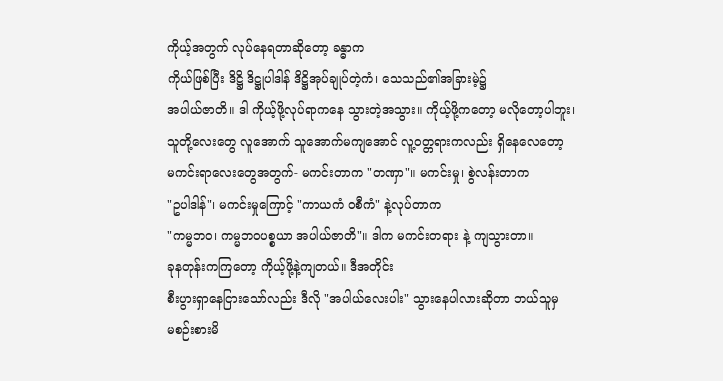ကိုယ့်အတွက် လုပ်နေရတာဆိုတော့ ခန္ဓာက
ကိုယ်ဖြစ်ပြီး ဒိဋ္ဌိ ဒိဋ္ဌုပါဒါန် ဒိဋ္ဌိအုပ်ချုပ်တဲ့ကံ၊ သေသည်၏အခြားမဲ့၌
အပါယ်ဇာတိ။ ဒါ ကိုယ့်ဖို့လုပ်ရာကနေ သွားတဲ့အသွား။ ကိုယ့်ဖို့ကတော့ မလိုတော့ပါဘူး၊
သူတို့လေးတွေ လူအောက် သူအောက်မကျအောင် လူ့ဝတ္တရားကလည်း ရှိနေလေတော့
မကင်းရာလေးတွေအတွက်- မကင်းတာက "တဏှာ"။ မကင်းမှု၊ စွဲလန်းတာက
"ဥပါဒါန်"၊ မကင်းမှုကြောင့် "ကာယကံ ဝစီကံ" နဲ့လုပ်တာက
"ကမ္မဘဝ၊ ကမ္မဘဝပစ္စယာ အပါယ်ဇာတိ"။ ဒါက မကင်းတရား နဲ့ ကျသွားတာ။
ခုနတုန်းကကြတော့ ကိုယ့်ဖို့နဲ့ကျတယ်။ ဒီအတိုင်း
စီးပွားရှာနေငြားသော်လည်း ဒီလို "အပါယ်လေးပါး" သွားနေပါလားဆိုတာ ဘယ်သူမှ
မစဉ်းစားမိ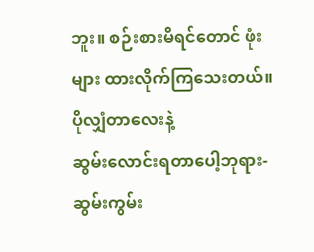ဘူး။ စဉ်းစားမိရင်တောင် ဖုံးများ ထားလိုက်ကြသေးတယ်။ ပိုလျှံတာလေးနဲ့
ဆွမ်းလောင်းရတာပေါ့ဘုရား- ဆွမ်းကွမ်း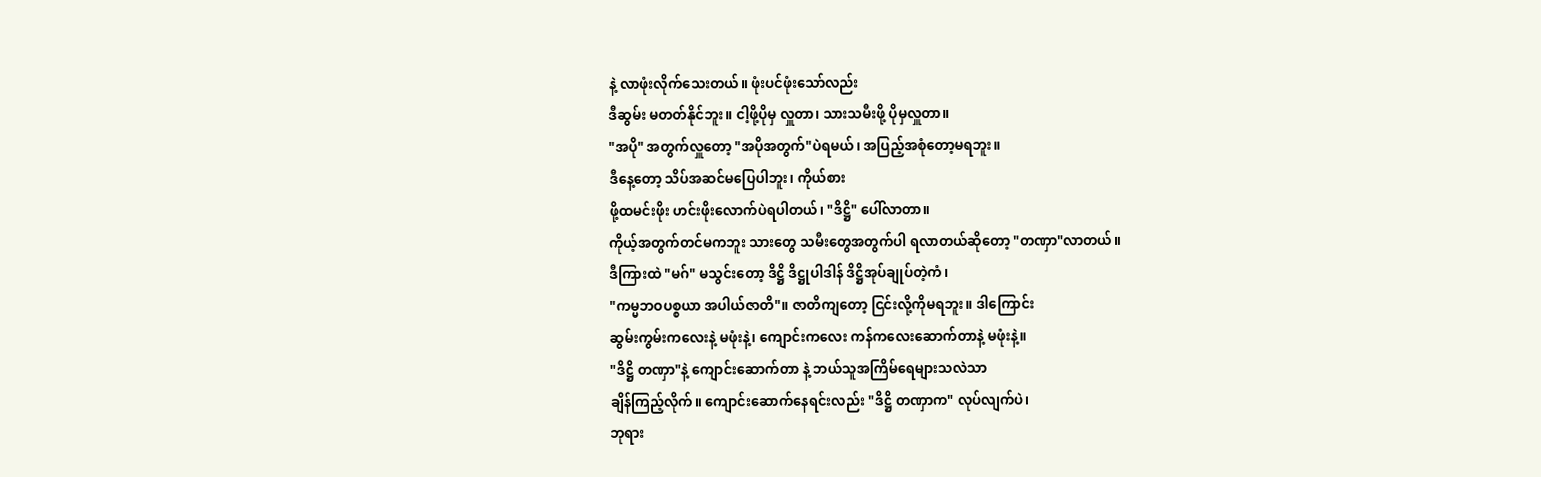နဲ့ လာဖုံးလိုက်သေးတယ်။ ဖုံးပင်ဖုံးသော်လည်း
ဒီဆွမ်း မတတ်နိုင်ဘူး။ ငါ့ဖို့ပိုမှ လှူတာ၊ သားသမီးဖို့ ပိုမှလှူတာ။
"အပို" အတွက်လှူတော့ "အပိုအတွက်"ပဲရမယ်၊ အပြည့်အစုံတော့မရဘူး။
ဒီနေ့တော့ သိပ်အဆင်မပြေပါဘူး၊ ကိုယ်စား
ဖို့ထမင်းဖိုး ဟင်းဖိုးလောက်ပဲရပါတယ်၊ "ဒိဋ္ဌိ" ပေါ်လာတာ။
ကိုယ့်အတွက်တင်မကဘူး သားတွေ သမီးတွေအတွက်ပါ ရလာတယ်ဆိုတော့ "တဏှာ"လာတယ်။
ဒီကြားထဲ "မဂ်" မသွင်းတော့ ဒိဋ္ဌိ ဒိဋ္ဌုပါဒါန် ဒိဋ္ဌိအုပ်ချုပ်တဲ့ကံ၊
"ကမ္မဘဝပစ္စယာ အပါယ်ဇာတိ"။ ဇာတိကျတော့ ငြင်းလို့ကိုမရဘူး။ ဒါကြောင်း
ဆွမ်းကွမ်းကလေးနဲ့ မဖုံးနဲ့၊ ကျောင်းကလေး ကန်ကလေးဆောက်တာနဲ့ မဖုံးနဲ့။
"ဒိဋ္ဌိ တဏှာ"နဲ့ ကျောင်းဆောက်တာ နဲ့ ဘယ်သူအကြိမ်ရေများသလဲသာ
ချိန်ကြည့်လိုက်။ ကျောင်းဆောက်နေရင်းလည်း "ဒိဋ္ဌိ တဏှာက" လုပ်လျက်ပဲ၊
ဘုရား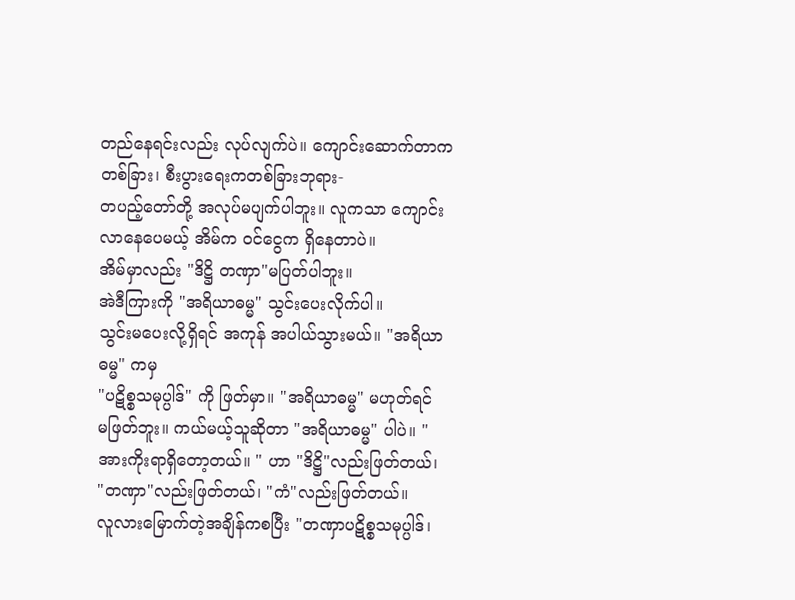တည်နေရင်းလည်း လုပ်လျက်ပဲ။ ကျောင်းဆောက်တာကတစ်ခြား၊ စီးပွားရေးကတစ်ခြားဘုရား-
တပည့်တော်တို့ အလုပ်မပျက်ပါဘူး။ လူကသာ ကျောင်းလာနေပေမယ့် အိမ်က ဝင်ငွေက ရှိနေတာပဲ။
အိမ်မှာလည်း "ဒိဋ္ဌိ တဏှာ"မပြတ်ပါဘူး။
အဲဒီကြားကို "အရိယာဓမ္မ" သွင်းပေးလိုက်ပါ။
သွင်းမပေးလို့ရှိရင် အကုန် အပါယ်သွားမယ်။ "အရိယာဓမ္မ" ကမှ
"ပဋိစ္စသမုပ္ပါဒ်" ကို ဖြတ်မှာ။ "အရိယာဓမ္မ" မဟုတ်ရင်
မဖြတ်ဘူး။ ကယ်မယ့်သူဆိုတာ "အရိယာဓမ္မ" ပါပဲ။ "
အားကိုးရာရှိတော့တယ်။ " ဟာ "ဒိဋ္ဌိ"လည်းဖြတ်တယ်၊
"တဏှာ"လည်းဖြတ်တယ်၊ "ကံ"လည်းဖြတ်တယ်။
လူလားမြောက်တဲ့အချိန်ကစပြီး "တဏှာပဋိစ္စသမုပ္ပါဒ်၊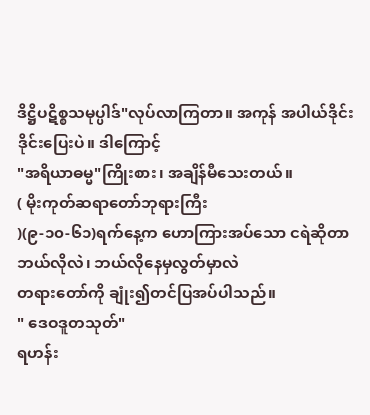ဒိဋ္ဌိပဋိစ္စသမုပ္ပါဒ်"လုပ်လာကြတာ။ အကုန် အပါယ်ဒိုင်းဒိုင်းပြေးပဲ။ ဒါကြောင့်
"အရိယာဓမ္မ"ကြိုးစား၊ အချိန်မီသေးတယ်။
( မိုးကုတ်ဆရာတော်ဘုရားကြီး
)(၉-၁၀-၆၁)ရက်နေ့က ဟောကြားအပ်သော ငရဲဆိုတာဘယ်လိုလဲ၊ ဘယ်လိုနေမှလွတ်မှာလဲ
တရားတော်ကို ချုံး၍တင်ပြအပ်ပါသည်။
" ဒေဝဒူတသုတ်"
ရဟန်း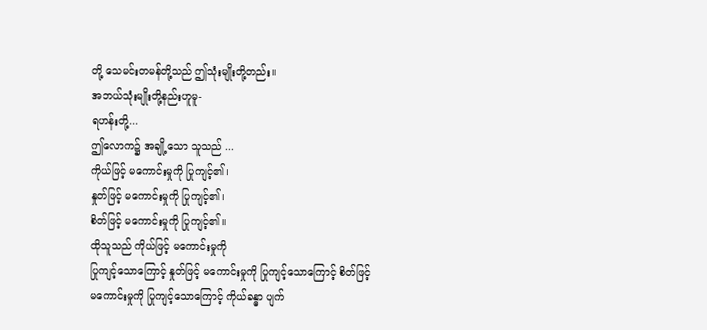တို့ သေမင်းတမန်တို့သည် ဤသုံးမျိုးတို့တည်း။
အဘယ်သုံးမျိုးတို့နည်းဟူမူ-
ရဟန်းတို့...
ဤလောက၌ အချို့သော သူသည် ...
ကိုယ်ဖြင့် မကောင်းမှုကို ပြုကျင့်၏၊
နှုတ်ဖြင့် မကောင်းမှုကို ပြုကျင့်၏၊
စိတ်ဖြင့် မကောင်းမှုကို ပြုကျင့်၏။
ထိုသူသည် ကိုယ်ဖြင့် မကောင်းမှုကို
ပြုကျင့်သောကြောင့် နှုတ်ဖြင့် မကောင်းမှုကို ပြုကျင့်သောကြောင့် စိတ်ဖြင့်
မကောင်းမှုကို ပြုကျင့်သောကြောင့် ကိုယ်ခန္ဓာ ပျက်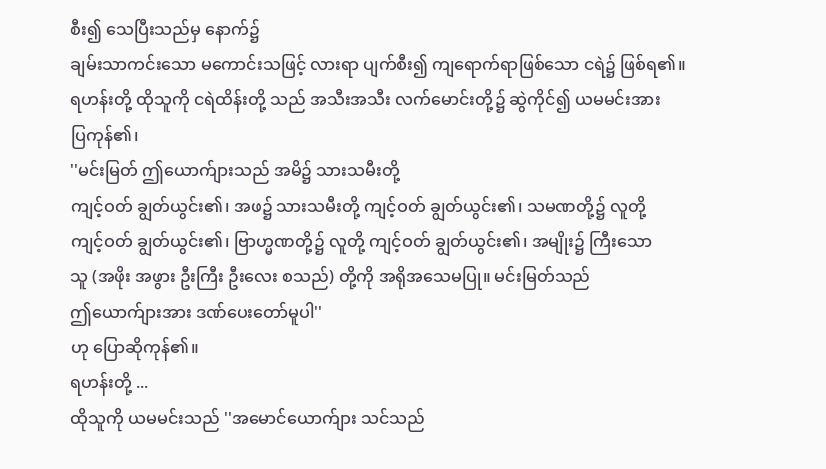စီး၍ သေပြီးသည်မှ နောက်၌
ချမ်းသာကင်းသော မကောင်းသဖြင့် လားရာ ပျက်စီး၍ ကျရောက်ရာဖြစ်သော ငရဲ၌ ဖြစ်ရ၏။
ရဟန်းတို့ ထိုသူကို ငရဲထိန်းတို့ သည် အသီးအသီး လက်မောင်းတို့၌ ဆွဲကိုင်၍ ယမမင်းအား
ပြကုန်၏၊
''မင်းမြတ် ဤယောက်ျားသည် အမိ၌ သားသမီးတို့
ကျင့်ဝတ် ချွတ်ယွင်း၏၊ အဖ၌ သားသမီးတို့ ကျင့်ဝတ် ချွတ်ယွင်း၏၊ သမဏတို့၌ လူတို့
ကျင့်ဝတ် ချွတ်ယွင်း၏၊ ဗြာဟ္မဏတို့၌ လူတို့ ကျင့်ဝတ် ချွတ်ယွင်း၏၊ အမျိုး၌ ကြီးသော
သူ (အဖိုး အဖွား ဦးကြီး ဦးလေး စသည်) တို့ကို အရိုအသေမပြု။ မင်းမြတ်သည်
ဤယောက်ျားအား ဒဏ်ပေးတော်မူပါ''
ဟု ပြောဆိုကုန်၏။
ရဟန်းတို့ ...
ထိုသူကို ယမမင်းသည် ''အမောင်ယောက်ျား သင်သည်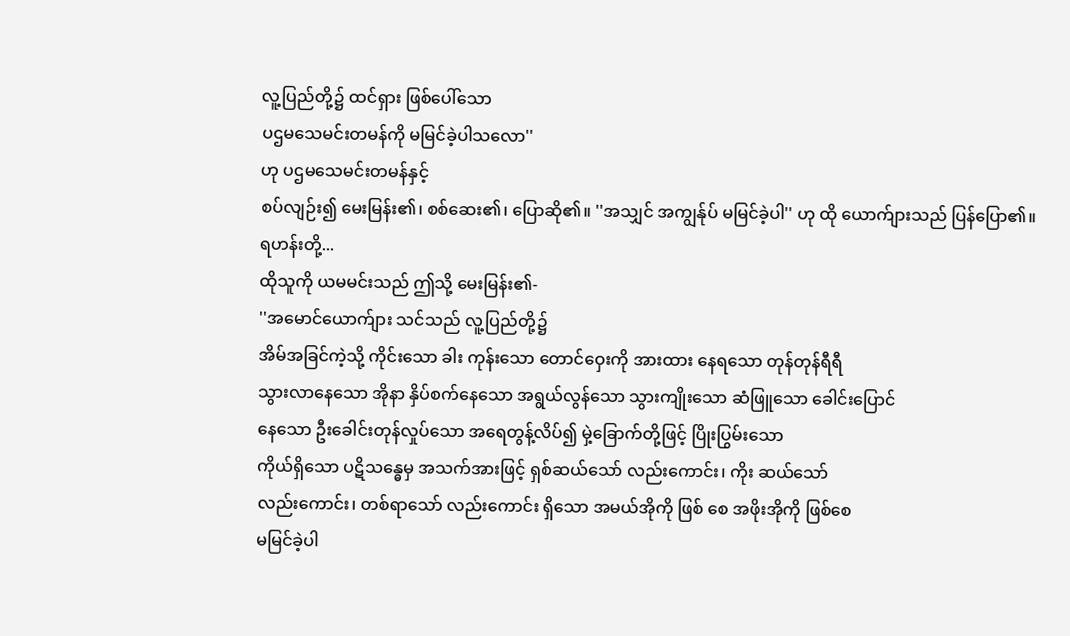လူ့ပြည်တို့၌ ထင်ရှား ဖြစ်ပေါ်သော
ပဌမသေမင်းတမန်ကို မမြင်ခဲ့ပါသလော''
ဟု ပဌမသေမင်းတမန်နှင့်
စပ်လျဉ်း၍ မေးမြန်း၏၊ စစ်ဆေး၏၊ ပြောဆို၏။ ''အသျှင် အကျွန်ုပ် မမြင်ခဲ့ပါ'' ဟု ထို ယောက်ျားသည် ပြန်ပြော၏။
ရဟန်းတို့...
ထိုသူကို ယမမင်းသည် ဤသို့ မေးမြန်း၏-
''အမောင်ယောက်ျား သင်သည် လူ့ပြည်တို့၌
အိမ်အခြင်ကဲ့သို့ ကိုင်းသော ခါး ကုန်းသော တောင်ဝှေးကို အားထား နေရသော တုန်တုန်ရီရီ
သွားလာနေသော အိုနာ နှိပ်စက်နေသော အရွယ်လွန်သော သွားကျိုးသော ဆံဖြူသော ခေါင်းပြောင်
နေသော ဦးခေါင်းတုန်လှုပ်သော အရေတွန့်လိပ်၍ မှဲ့ခြောက်တို့ဖြင့် ပြိုးပြွမ်းသော
ကိုယ်ရှိသော ပဋိသန္ဓေမှ အသက်အားဖြင့် ရှစ်ဆယ်သော် လည်းကောင်း၊ ကိုး ဆယ်သော်
လည်းကောင်း၊ တစ်ရာသော် လည်းကောင်း ရှိသော အမယ်အိုကို ဖြစ် စေ အဖိုးအိုကို ဖြစ်စေ
မမြင်ခဲ့ပါ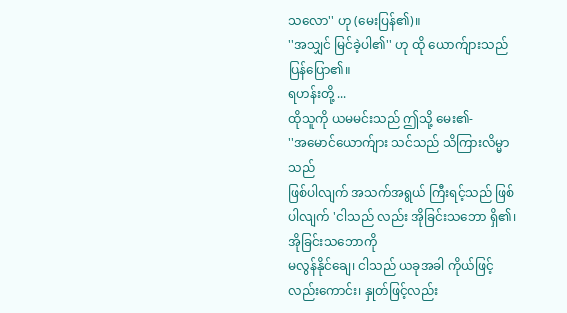သလော'' ဟု (မေးပြန်၏)။
''အသျှင် မြင်ခဲ့ပါ၏'' ဟု ထို ယောက်ျားသည် ပြန်ပြော၏။
ရဟန်းတို့ ...
ထိုသူကို ယမမင်းသည် ဤသို့ မေး၏-
''အမောင်ယောက်ျား သင်သည် သိကြားလိမ္မာသည်
ဖြစ်ပါလျက် အသက်အရွယ် ကြီးရင့်သည် ဖြစ်ပါလျက် 'ငါသည် လည်း အိုခြင်းသဘော ရှိ၏၊ အိုခြင်းသဘောကို
မလွန်နိုင်ချေ၊ ငါသည် ယခုအခါ ကိုယ်ဖြင့် လည်းကောင်း၊ နှုတ်ဖြင့်လည်း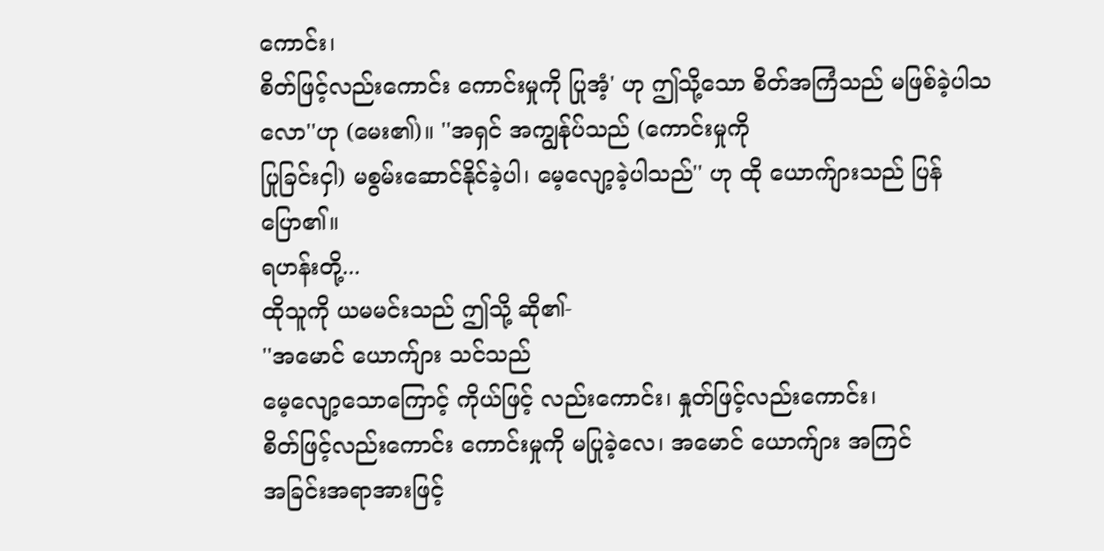ကောင်း၊
စိတ်ဖြင့်လည်းကောင်း ကောင်းမှုကို ပြုအံ့' ဟု ဤသို့သော စိတ်အကြံသည် မဖြစ်ခဲ့ပါသလော''ဟု (မေး၏)။ ''အရှင် အကျွန်ုပ်သည် (ကောင်းမှုကို
ပြုခြင်းငှါ) မစွမ်းဆောင်နိုင်ခဲ့ပါ၊ မေ့လျော့ခဲ့ပါသည်'' ဟု ထို ယောက်ျားသည် ပြန်ပြော၏။
ရဟန်းတို့...
ထိုသူကို ယမမင်းသည် ဤသို့ ဆို၏-
''အမောင် ယောက်ျား သင်သည်
မေ့လျော့သောကြောင့် ကိုယ်ဖြင့် လည်းကောင်း၊ နှုတ်ဖြင့်လည်းကောင်း၊
စိတ်ဖြင့်လည်းကောင်း ကောင်းမှုကို မပြုခဲ့လေ၊ အမောင် ယောက်ျား အကြင်
အခြင်းအရာအားဖြင့်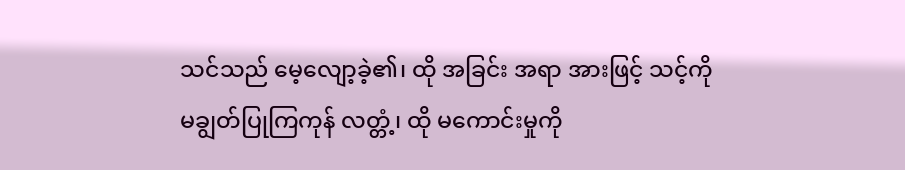သင်သည် မေ့လျော့ခဲ့၏၊ ထို အခြင်း အရာ အားဖြင့် သင့်ကို
မချွတ်ပြုကြကုန် လတ္တံ့၊ ထို မကောင်းမှုကို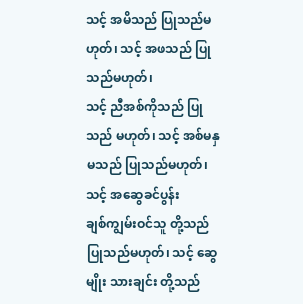သင့် အမိသည် ပြုသည်မဟုတ်၊ သင့် အဖသည် ပြုသည်မဟုတ်၊
သင့် ညီအစ်ကိုသည် ပြုသည် မဟုတ်၊ သင့် အစ်မနှမသည် ပြုသည်မဟုတ်၊ သင့် အဆွေခင်ပွန်း
ချစ်ကျွမ်းဝင်သူ တို့သည် ပြုသည်မဟုတ်၊ သင့် ဆွေမျိုး သားချင်း တို့သည်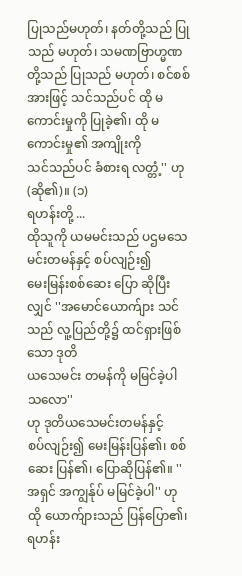ပြုသည်မဟုတ်၊ နတ်တို့သည် ပြုသည် မဟုတ်၊ သမဏဗြာဟ္မဏတို့သည် ပြုသည် မဟုတ်၊ စင်စစ်
အားဖြင့် သင်သည်ပင် ထို မကောင်းမှုကို ပြုခဲ့၏၊ ထို မကောင်းမှု၏ အကျိုးကို
သင်သည်ပင် ခံစားရ လတ္တံ့'' ဟု (ဆို၏)။ (၁)
ရဟန်းတို့ ...
ထိုသူကို ယမမင်းသည် ပဌမသေမင်းတမန်နှင့် စပ်လျဉ်း၍
မေးမြန်းစစ်ဆေး ပြော ဆိုပြီးလျှင် ''အမောင်ယောက်ျား သင်သည် လူ့ပြည်တို့၌ ထင်ရှားဖြစ်သော ဒုတိ
ယသေမင်း တမန်ကို မမြင်ခဲ့ပါ သလော''
ဟု ဒုတိယသေမင်းတမန်နှင့်
စပ်လျဉ်း၍ မေးမြန်းပြန်၏၊ စစ်ဆေး ပြန်၏၊ ပြောဆိုပြန်၏။ ''အရှင် အကျွန်ုပ် မမြင်ခဲ့ပါ'' ဟု ထို ယောက်ျားသည် ပြန်ပြော၏၊
ရဟန်း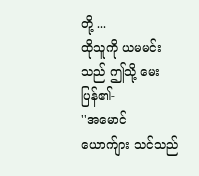တို့ ...
ထိုသူကို ယမမင်းသည် ဤသို့ မေးပြန်၏-
''အမောင် ယောက်ျား သင်သည်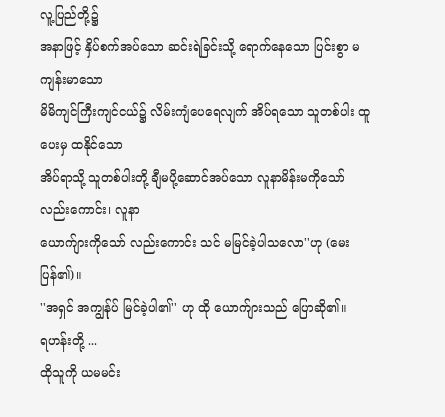လူ့ပြည်တို့၌
အနာဖြင့် နှိပ်စက်အပ်သော ဆင်းရဲခြင်းသို့ ရောက်နေသော ပြင်းစွာ မကျန်းမာသော
မိမိကျင်ကြီးကျင်ငယ်၌ လိမ်းကျံပေရေလျက် အိပ်ရသော သူတစ်ပါး ထူပေးမှ ထနိုင်သော
အိပ်ရာသို့ သူတစ်ပါးတို့ ချီမပို့ဆောင်အပ်သော လူနာမိန်းမကိုသော် လည်းကောင်း၊ လူနာ
ယောက်ျားကိုသော် လည်းကောင်း သင် မမြင်ခဲ့ပါသလော''ဟု (မေးပြန်၏)။
''အရှင် အကျွန်ုပ် မြင်ခဲ့ပါ၏'' ဟု ထို ယောက်ျားသည် ပြောဆို၏။
ရဟန်းတို့ ...
ထိုသူကို ယမမင်း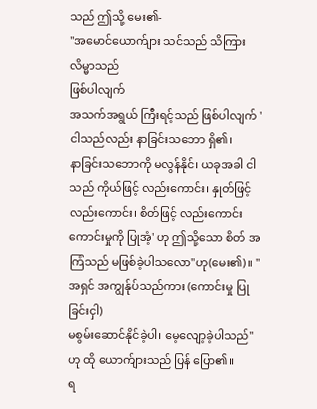သည် ဤသို့ မေး၏-
''အမောင်ယောက်ျား သင်သည် သိကြားလိမ္မာသည်
ဖြစ်ပါလျက်
အသက်အရွယ် ကြီးရင့်သည် ဖြစ်ပါလျက် 'ငါသည်လည်း နာခြင်းသဘော ရှိ၏၊
နာခြင်းသဘောကို မလွန်နိုင်၊ ယခုအခါ ငါသည် ကိုယ်ဖြင့် လည်းကောင်း၊ နှုတ်ဖြင့်
လည်းကောင်း၊ စိတ်ဖြင့် လည်းကောင်း ကောင်းမှုကို ပြုအံ့' ဟု ဤသို့သော စိတ် အကြံသည် မဖြစ်ခဲ့ပါသလော''ဟု(မေး၏)။ ''အရှင် အကျွန်ုပ်သည်ကား (ကောင်းမှု ပြုခြင်းငှါ)
မစွမ်းဆောင်နိုင်ခဲ့ပါ၊ မေ့လျော့ခဲ့ပါသည်''ဟု ထို ယောက်ျားသည် ပြန် ပြော၏။
ရ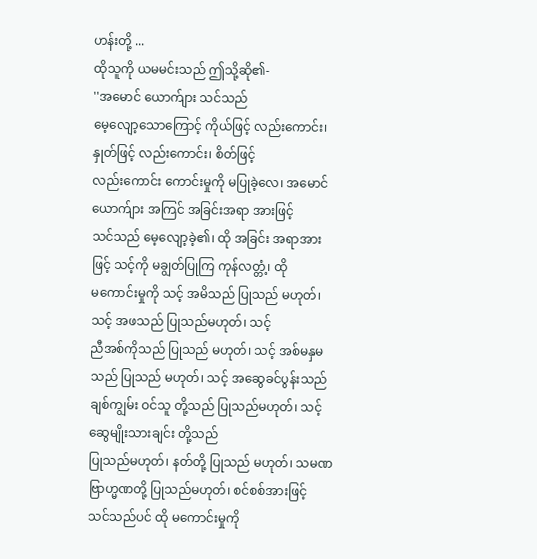ဟန်းတို့ ...
ထိုသူကို ယမမင်းသည် ဤသို့ဆို၏-
''အမောင် ယောက်ျား သင်သည်
မေ့လျော့သောကြောင့် ကိုယ်ဖြင့် လည်းကောင်း၊ နှုတ်ဖြင့် လည်းကောင်း၊ စိတ်ဖြင့်
လည်းကောင်း ကောင်းမှုကို မပြုခဲ့လေ၊ အမောင် ယောက်ျား အကြင် အခြင်းအရာ အားဖြင့်
သင်သည် မေ့လျော့ခဲ့၏၊ ထို အခြင်း အရာအားဖြင့် သင့်ကို မချွတ်ပြုကြ ကုန်လတ္တံ့၊ ထို
မကောင်းမှုကို သင့် အမိသည် ပြုသည် မဟုတ်၊ သင့် အဖသည် ပြုသည်မဟုတ်၊ သင့်
ညီအစ်ကိုသည် ပြုသည် မဟုတ်၊ သင့် အစ်မနှမသည် ပြုသည် မဟုတ်၊ သင့် အဆွေခင်ပွန်းသည်
ချစ်ကျွမ်း ဝင်သူ တို့သည် ပြုသည်မဟုတ်၊ သင့် ဆွေမျိုးသားချင်း တို့သည်
ပြုသည်မဟုတ်၊ နတ်တို့ ပြုသည် မဟုတ်၊ သမဏဗြာဟ္မဏတို့ ပြုသည်မဟုတ်၊ စင်စစ်အားဖြင့်
သင်သည်ပင် ထို မကောင်းမှုကို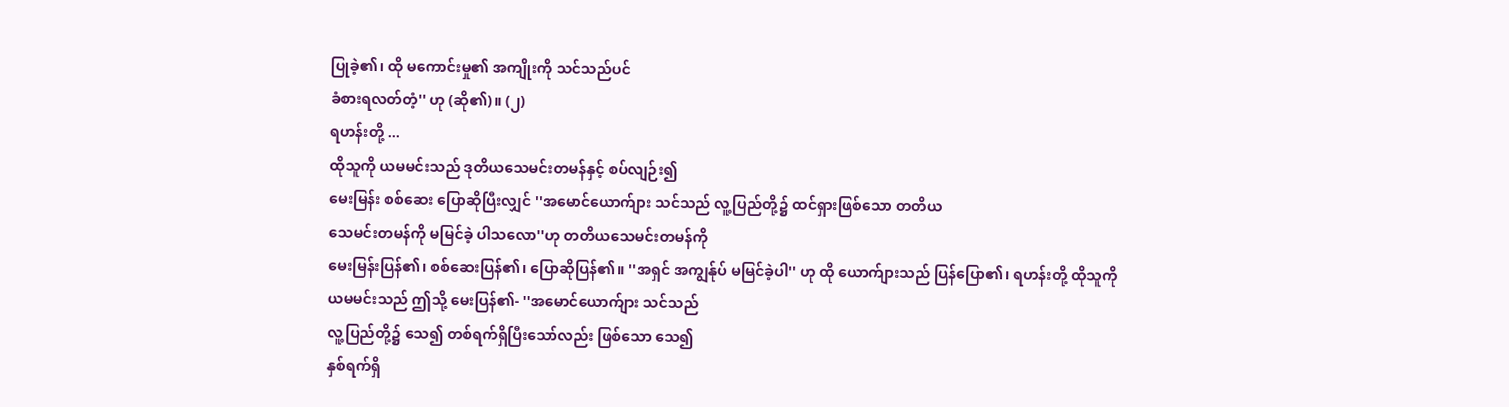ပြုခဲ့၏၊ ထို မကောင်းမှု၏ အကျိုးကို သင်သည်ပင်
ခံစားရလတ်တံ့'' ဟု (ဆို၏)။ (၂)
ရဟန်းတို့ ...
ထိုသူကို ယမမင်းသည် ဒုတိယသေမင်းတမန်နှင့် စပ်လျဉ်း၍
မေးမြန်း စစ်ဆေး ပြောဆိုပြီးလျှင် ''အမောင်ယောက်ျား သင်သည် လူ့ပြည်တို့၌ ထင်ရှားဖြစ်သော တတိယ
သေမင်းတမန်ကို မမြင်ခဲ့ ပါသလော''ဟု တတိယသေမင်းတမန်ကို
မေးမြန်းပြန်၏၊ စစ်ဆေးပြန်၏၊ ပြောဆိုပြန်၏။ ''အရှင် အကျွန်ုပ် မမြင်ခဲ့ပါ'' ဟု ထို ယောက်ျားသည် ပြန်ပြော၏၊ ရဟန်းတို့ ထိုသူကို
ယမမင်းသည် ဤသို့ မေးပြန်၏- ''အမောင်ယောက်ျား သင်သည်
လူ့ပြည်တို့၌ သေ၍ တစ်ရက်ရှိပြီးသော်လည်း ဖြစ်သော သေ၍
နှစ်ရက်ရှိ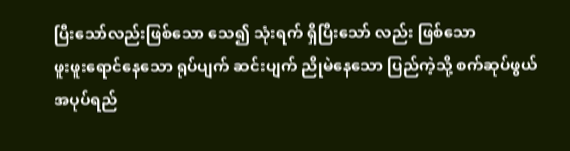ပြီးသော်လည်းဖြစ်သော သေ၍ သုံးရက် ရှိပြီးသော် လည်း ဖြစ်သော
ဖူးဖူးရောင်နေသော ရုပ်ပျက် ဆင်းပျက် ညိုမဲနေသော ပြည်ကဲ့သို့ စက်ဆုပ်ဖွယ်
အပုပ်ရည်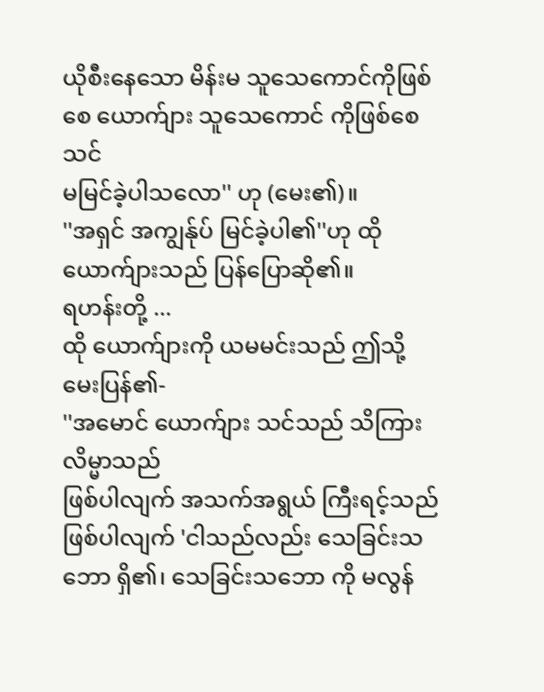ယိုစီးနေသော မိန်းမ သူသေကောင်ကိုဖြစ်စေ ယောက်ျား သူသေကောင် ကိုဖြစ်စေ သင်
မမြင်ခဲ့ပါသလော'' ဟု (မေး၏)။
''အရှင် အကျွန်ုပ် မြင်ခဲ့ပါ၏''ဟု ထို ယောက်ျားသည် ပြန်ပြောဆို၏။
ရဟန်းတို့ ...
ထို ယောက်ျားကို ယမမင်းသည် ဤသို့ မေးပြန်၏-
''အမောင် ယောက်ျား သင်သည် သိကြားလိမ္မာသည်
ဖြစ်ပါလျက် အသက်အရွယ် ကြီးရင့်သည် ဖြစ်ပါလျက် 'ငါသည်လည်း သေခြင်းသဘော ရှိ၏၊ သေခြင်းသဘော ကို မလွန်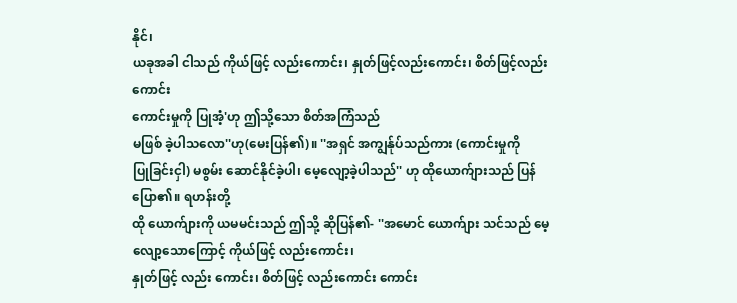နိုင်၊
ယခုအခါ ငါသည် ကိုယ်ဖြင့် လည်းကောင်း၊ နှုတ်ဖြင့်လည်းကောင်း၊ စိတ်ဖြင့်လည်းကောင်း
ကောင်းမှုကို ပြုအံ့'ဟု ဤသို့သော စိတ်အကြံသည်
မဖြစ် ခဲ့ပါသလော''ဟု(မေးပြန်၏)။ ''အရှင် အကျွန်ုပ်သည်ကား (ကောင်းမှုကို
ပြုခြင်းငှါ) မစွမ်း ဆောင်နိုင်ခဲ့ပါ၊ မေ့လျော့ခဲ့ပါသည်'' ဟု ထိုယောက်ျားသည် ပြန်ပြော၏။ ရဟန်းတို့
ထို ယောက်ျားကို ယမမင်းသည် ဤသို့ ဆိုပြန်၏- ''အမောင် ယောက်ျား သင်သည် မေ့လျော့သောကြောင့် ကိုယ်ဖြင့် လည်းကောင်း၊
နှုတ်ဖြင့် လည်း ကောင်း၊ စိတ်ဖြင့် လည်းကောင်း ကောင်း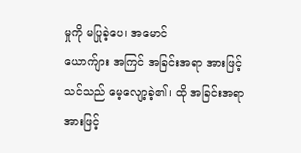မှုကို မပြုခဲ့ပေ၊ အမောင်
ယောက်ျား အကြင် အခြင်းအရာ အားဖြင့် သင်သည် မေ့လျော့ခဲ့၏၊ ထို အခြင်းအရာအားဖြင့်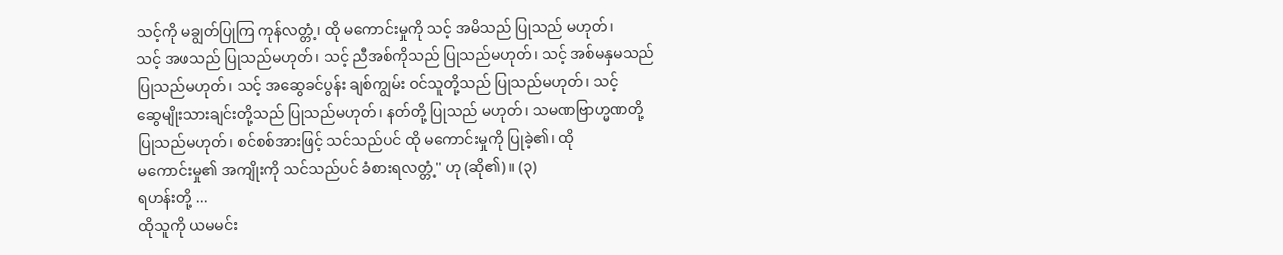သင့်ကို မချွတ်ပြုကြ ကုန်လတ္တံ့၊ ထို မကောင်းမှုကို သင့် အမိသည် ပြုသည် မဟုတ်၊
သင့် အဖသည် ပြုသည်မဟုတ်၊ သင့် ညီအစ်ကိုသည် ပြုသည်မဟုတ်၊ သင့် အစ်မနှမသည်
ပြုသည်မဟုတ်၊ သင့် အဆွေခင်ပွန်း ချစ်ကျွမ်း ဝင်သူတို့သည် ပြုသည်မဟုတ်၊ သင့်
ဆွေမျိုးသားချင်းတို့သည် ပြုသည်မဟုတ်၊ နတ်တို့ ပြုသည် မဟုတ်၊ သမဏဗြာဟ္မဏတို့
ပြုသည်မဟုတ်၊ စင်စစ်အားဖြင့် သင်သည်ပင် ထို မကောင်းမှုကို ပြုခဲ့၏၊ ထို
မကောင်းမှု၏ အကျိုးကို သင်သည်ပင် ခံစားရလတ္တံ့'' ဟု (ဆို၏)။ (၃)
ရဟန်းတို့ ...
ထိုသူကို ယမမင်း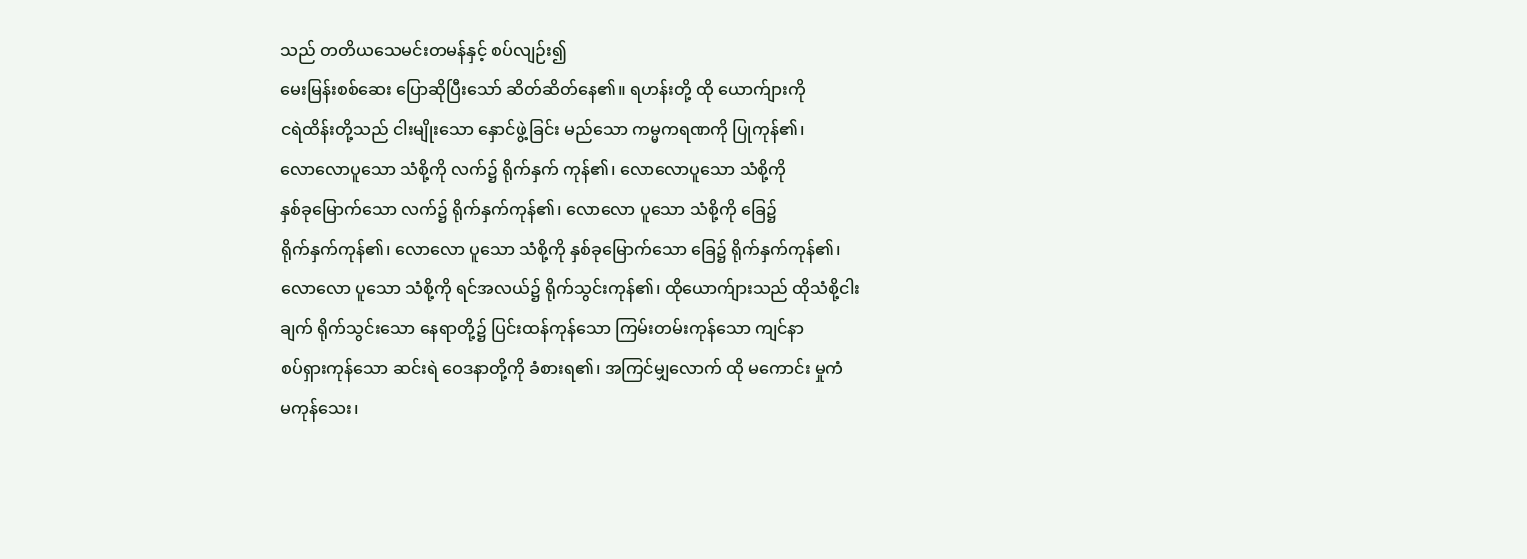သည် တတိယသေမင်းတမန်နှင့် စပ်လျဉ်း၍
မေးမြန်းစစ်ဆေး ပြောဆိုပြီးသော် ဆိတ်ဆိတ်နေ၏။ ရဟန်းတို့ ထို ယောက်ျားကို
ငရဲထိန်းတို့သည် ငါးမျိုးသော နှောင်ဖွဲ့ခြင်း မည်သော ကမ္မကရဏကို ပြုကုန်၏၊
လောလောပူသော သံစို့ကို လက်၌ ရိုက်နှက် ကုန်၏၊ လောလောပူသော သံစို့ကို
နှစ်ခုမြောက်သော လက်၌ ရိုက်နှက်ကုန်၏၊ လောလော ပူသော သံစို့ကို ခြေ၌
ရိုက်နှက်ကုန်၏၊ လောလော ပူသော သံစို့ကို နှစ်ခုမြောက်သော ခြေ၌ ရိုက်နှက်ကုန်၏၊
လောလော ပူသော သံစို့ကို ရင်အလယ်၌ ရိုက်သွင်းကုန်၏၊ ထိုယောက်ျားသည် ထိုသံစို့ငါး
ချက် ရိုက်သွင်းသော နေရာတို့၌ ပြင်းထန်ကုန်သော ကြမ်းတမ်းကုန်သော ကျင်နာ
စပ်ရှားကုန်သော ဆင်းရဲ ဝေဒနာတို့ကို ခံစားရ၏၊ အကြင်မျှလောက် ထို မကောင်း မှုကံ
မကုန်သေး၊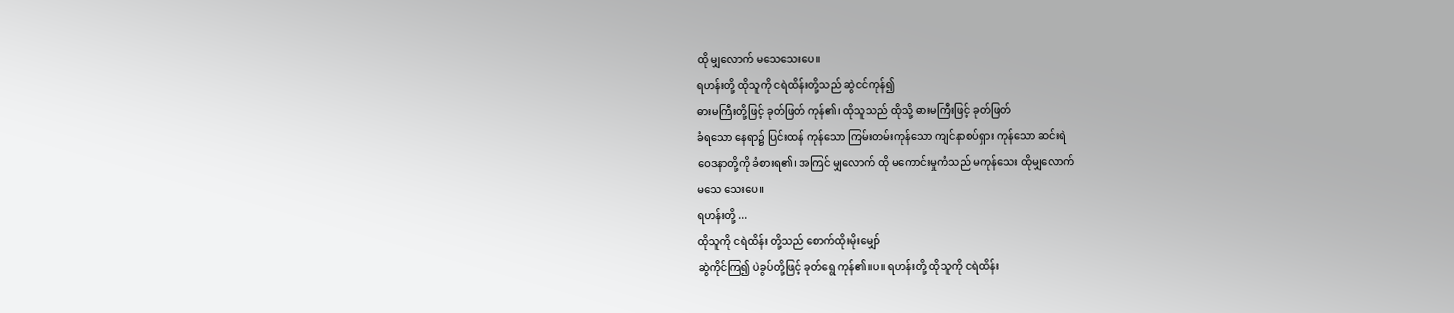ထို မျှလောက် မသေသေးပေ။
ရဟန်းတို့ ထိုသူကို ငရဲထိန်းတို့သည် ဆွဲငင်ကုန်၍
ဓားမကြီးတို့ဖြင့် ခုတ်ဖြတ် ကုန်၏၊ ထိုသူသည် ထိုသို့ ဓားမကြီးဖြင့် ခုတ်ဖြတ်
ခံရသော နေရာ၌ ပြင်းထန် ကုန်သော ကြမ်းတမ်းကုန်သော ကျင်နာစပ်ရှား ကုန်သော ဆင်းရဲ
ဝေဒနာတို့ကို ခံစားရ၏၊ အကြင် မျှလောက် ထို မကောင်းမှုကံသည် မကုန်သေး ထိုမျှလောက်
မသေ သေးပေ။
ရဟန်းတို့ ...
ထိုသူကို ငရဲထိန်း တို့သည် စောက်ထိုးမိုးမျှော်
ဆွဲကိုင်ကြ၍ ပဲခွပ်တို့ဖြင့် ခုတ်ရွေ ကုန်၏။ပ။ ရဟန်းတို့ ထိုသူကို ငရဲထိန်း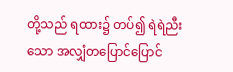တို့သည် ရထား၌ တပ်၍ ရဲရဲညီးသော အလျှံတပြောင်ပြောင်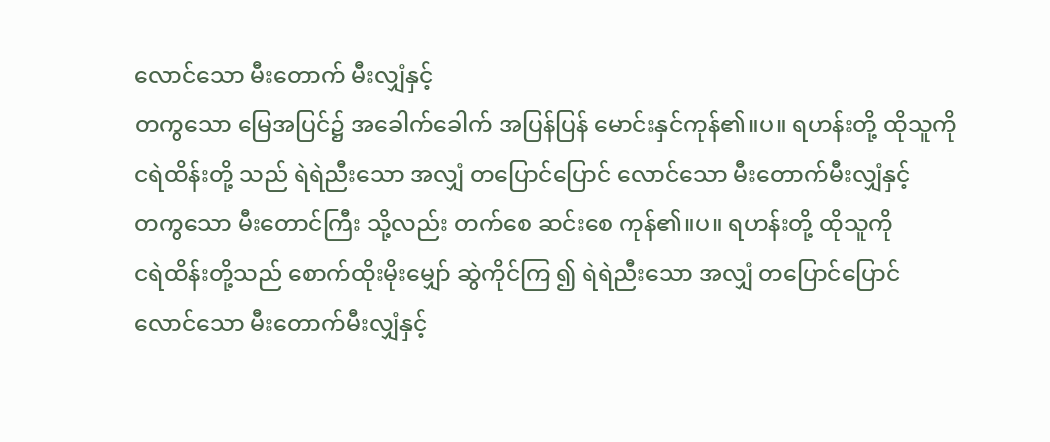လောင်သော မီးတောက် မီးလျှံနှင့်
တကွသော မြေအပြင်၌ အခေါက်ခေါက် အပြန်ပြန် မောင်းနှင်ကုန်၏။ပ။ ရဟန်းတို့ ထိုသူကို
ငရဲထိန်းတို့ သည် ရဲရဲညီးသော အလျှံ တပြောင်ပြောင် လောင်သော မီးတောက်မီးလျှံနှင့်
တကွသော မီးတောင်ကြီး သို့လည်း တက်စေ ဆင်းစေ ကုန်၏။ပ။ ရဟန်းတို့ ထိုသူကို
ငရဲထိန်းတို့သည် စောက်ထိုးမိုးမျှော် ဆွဲကိုင်ကြ ၍ ရဲရဲညီးသော အလျှံ တပြောင်ပြောင်
လောင်သော မီးတောက်မီးလျှံနှင့်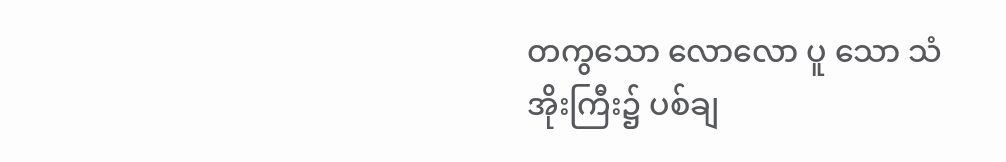တကွသော လောလော ပူ သော သံအိုးကြီး၌ ပစ်ချ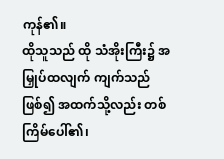ကုန်၏။
ထိုသူသည် ထို သံအိုးကြီး၌ အမြှုပ်ထလျက် ကျက်သည်ဖြစ်၍ အထက်သို့လည်း တစ်ကြိမ်ပေါ်၏၊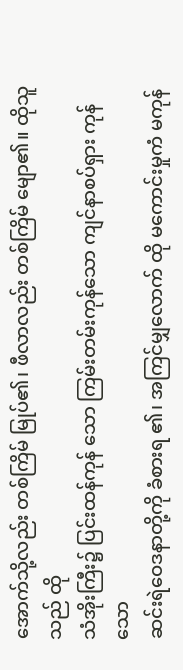အောက်သို့လည်း တစ်ကြိမ် မြုပ်၏၊ ဖီလာလည်း တစ်ကြိမ် မျော၏။ ထိုသူသည် ထို
သံအိုးကြီး၌ ပြင်းထန်ကုန် သော ကြမ်းတမ်းကုန်သော ကျင်နာစပ်ရှား ကုန်သော
ဆင်းရဲဝေဒနာတို့ကို ခံစားရ ၏၊ အကြင်မျှလောက် ထို မကောင်းမှုကံ မကုန်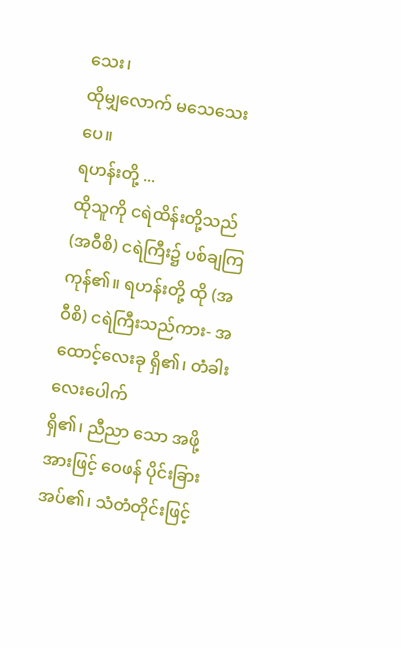သေး၊
ထိုမျှလောက် မသေသေး ပေ။
ရဟန်းတို့ ...
ထိုသူကို ငရဲထိန်းတို့သည် (အဝီစိ) ငရဲကြီး၌ ပစ်ချကြ
ကုန်၏။ ရဟန်းတို့ ထို (အဝီစိ) ငရဲကြီးသည်ကား- အထောင့်လေးခု ရှိ၏၊ တံခါးလေးပေါက်
ရှိ၏၊ ညီညာ သော အဖို့အားဖြင့် ဝေဖန် ပိုင်းခြားအပ်၏၊ သံတံတိုင်းဖြင့်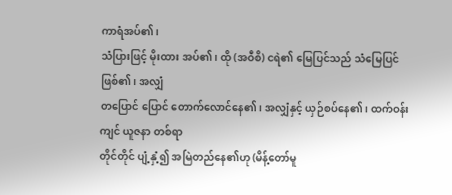ကာရံအပ်၏၊
သံပြားဖြင့် မိုးထား အပ်၏၊ ထို (အဝီစိ) ငရဲ၏ မြေပြင်သည် သံမြေပြင် ဖြစ်၏၊ အလျှံ
တပြောင် ပြောင် တောက်လောင်နေ၏၊ အလျှံနှင့် ယှဉ်စပ်နေ၏၊ ထက်ဝန်းကျင် ယူဇနာ တစ်ရာ
တိုင်တိုင် ပျံ့နှံ့၍ အမြဲတည်နေ၏ဟု (မိန့်တော်မူ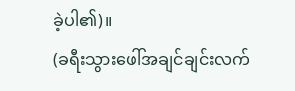ခဲ့ပါ၏)။
(ခရီးသွားဖေါ်အချင်ချင်းလက်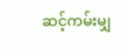ဆင့်ကမ်းမျှ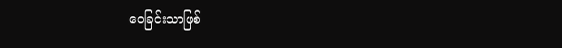ဝေခြင်းသာဖြစ်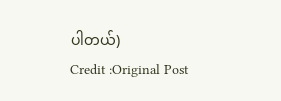ပါတယ်)
Credit :Original Post